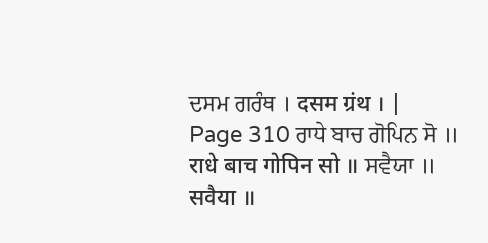ਦਸਮ ਗਰੰਥ । दसम ग्रंथ । |
Page 310 ਰਾਧੇ ਬਾਚ ਗੋਪਿਨ ਸੋ ॥ राधे बाच गोपिन सो ॥ ਸਵੈਯਾ ॥ सवैया ॥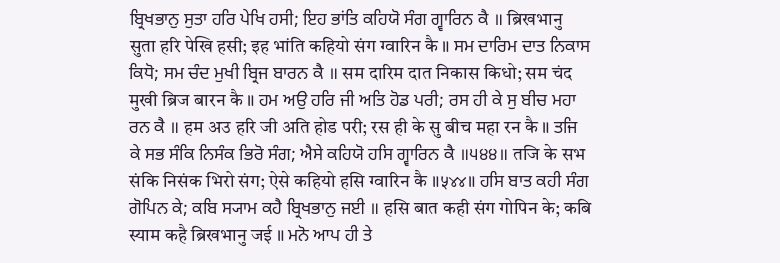ਬ੍ਰਿਖਭਾਨੁ ਸੁਤਾ ਹਰਿ ਪੇਖਿ ਹਸੀ; ਇਹ ਭਾਂਤਿ ਕਹਿਯੋ ਸੰਗ ਗ੍ਵਾਰਿਨ ਕੈ ॥ ब्रिखभानु सुता हरि पेखि हसी; इह भांति कहियो संग ग्वारिन कै ॥ ਸਮ ਦਾਰਿਮ ਦਾਤ ਨਿਕਾਸ ਕਿਧੋ; ਸਮ ਚੰਦ ਮੁਖੀ ਬ੍ਰਿਜ ਬਾਰਨ ਕੈ ॥ सम दारिम दात निकास किधो; सम चंद मुखी ब्रिज बारन कै ॥ ਹਮ ਅਉ ਹਰਿ ਜੀ ਅਤਿ ਹੋਡ ਪਰੀ; ਰਸ ਹੀ ਕੇ ਸੁ ਬੀਚ ਮਹਾ ਰਨ ਕੈ ॥ हम अउ हरि जी अति होड परी; रस ही के सु बीच महा रन कै ॥ ਤਜਿ ਕੇ ਸਭ ਸੰਕਿ ਨਿਸੰਕ ਭਿਰੋ ਸੰਗ; ਐਸੇ ਕਹਿਯੋ ਹਸਿ ਗ੍ਵਾਰਿਨ ਕੈ ॥੫੪੪॥ तजि के सभ संकि निसंक भिरो संग; ऐसे कहियो हसि ग्वारिन कै ॥५४४॥ ਹਸਿ ਬਾਤ ਕਹੀ ਸੰਗ ਗੋਪਿਨ ਕੇ; ਕਬਿ ਸ੍ਯਾਮ ਕਹੈ ਬ੍ਰਿਖਭਾਨੁ ਜਈ ॥ हसि बात कही संग गोपिन के; कबि स्याम कहै ब्रिखभानु जई ॥ ਮਨੋ ਆਪ ਹੀ ਤੇ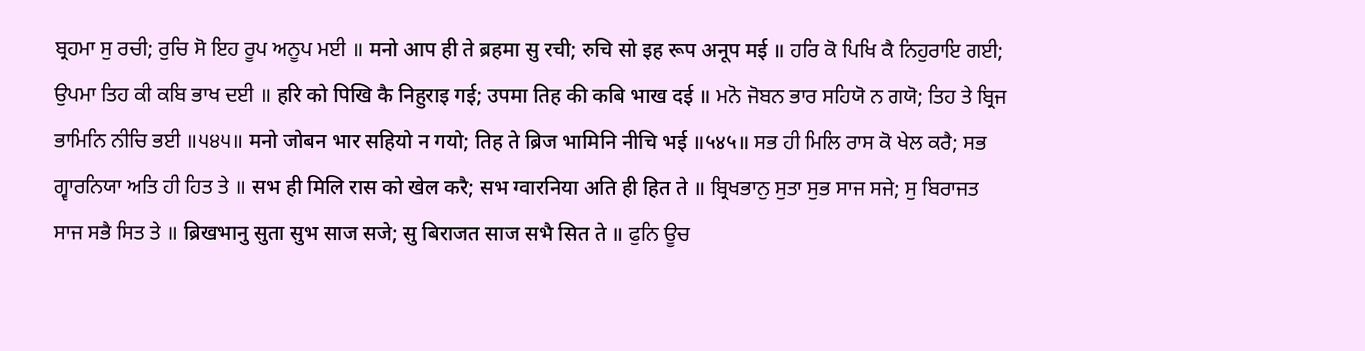ਬ੍ਰਹਮਾ ਸੁ ਰਚੀ; ਰੁਚਿ ਸੋ ਇਹ ਰੂਪ ਅਨੂਪ ਮਈ ॥ मनो आप ही ते ब्रहमा सु रची; रुचि सो इह रूप अनूप मई ॥ ਹਰਿ ਕੋ ਪਿਖਿ ਕੈ ਨਿਹੁਰਾਇ ਗਈ; ਉਪਮਾ ਤਿਹ ਕੀ ਕਬਿ ਭਾਖ ਦਈ ॥ हरि को पिखि कै निहुराइ गई; उपमा तिह की कबि भाख दई ॥ ਮਨੋ ਜੋਬਨ ਭਾਰ ਸਹਿਯੋ ਨ ਗਯੋ; ਤਿਹ ਤੇ ਬ੍ਰਿਜ ਭਾਮਿਨਿ ਨੀਚਿ ਭਈ ॥੫੪੫॥ मनो जोबन भार सहियो न गयो; तिह ते ब्रिज भामिनि नीचि भई ॥५४५॥ ਸਭ ਹੀ ਮਿਲਿ ਰਾਸ ਕੋ ਖੇਲ ਕਰੈ; ਸਭ ਗ੍ਵਾਰਨਿਯਾ ਅਤਿ ਹੀ ਹਿਤ ਤੇ ॥ सभ ही मिलि रास को खेल करै; सभ ग्वारनिया अति ही हित ते ॥ ਬ੍ਰਿਖਭਾਨੁ ਸੁਤਾ ਸੁਭ ਸਾਜ ਸਜੇ; ਸੁ ਬਿਰਾਜਤ ਸਾਜ ਸਭੈ ਸਿਤ ਤੇ ॥ ब्रिखभानु सुता सुभ साज सजे; सु बिराजत साज सभै सित ते ॥ ਫੁਨਿ ਊਚ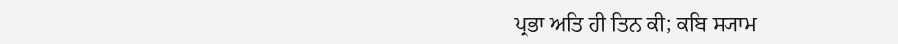ਪ੍ਰਭਾ ਅਤਿ ਹੀ ਤਿਨ ਕੀ; ਕਬਿ ਸ੍ਯਾਮ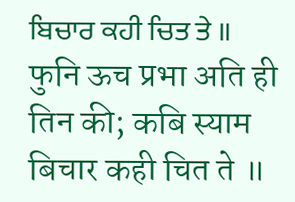ਬਿਚਾਰ ਕਹੀ ਚਿਤ ਤੇ ॥ फुनि ऊच प्रभा अति ही तिन की; कबि स्याम बिचार कही चित ते ॥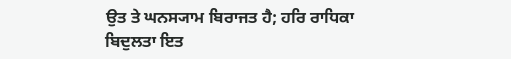ਉਤ ਤੇ ਘਨਸ੍ਯਾਮ ਬਿਰਾਜਤ ਹੈ; ਹਰਿ ਰਾਧਿਕਾ ਬਿਦੁਲਤਾ ਇਤ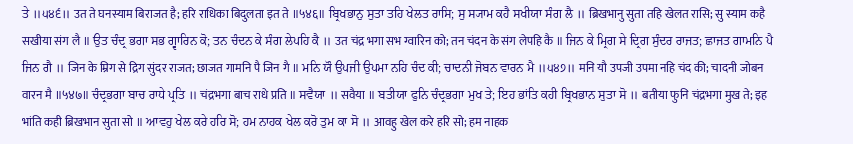ਤੇ ॥੫੪੬॥ उत ते घनस्याम बिराजत है; हरि राधिका बिदुलता इत ते ॥५४६॥ ਬ੍ਰਿਖਭਾਨੁ ਸੁਤਾ ਤਹਿ ਖੇਲਤ ਰਾਸਿ; ਸੁ ਸ੍ਯਾਮ ਕਹੈ ਸਖੀਯਾ ਸੰਗ ਲੈ ॥ ब्रिखभानु सुता तहि खेलत रासि; सु स्याम कहै सखीया संग लै ॥ ਉਤ ਚੰਦ੍ਰ ਭਗਾ ਸਭ ਗ੍ਵਾਰਿਨ ਕੋ; ਤਨ ਚੰਦਨ ਕੇ ਸੰਗ ਲੇਪਹਿ ਕੈ ॥ उत चंद्र भगा सभ ग्वारिन को; तन चंदन के संग लेपहि कै ॥ ਜਿਨ ਕੇ ਮ੍ਰਿਗ ਸੇ ਦ੍ਰਿਗ ਸੁੰਦਰ ਰਾਜਤ; ਛਾਜਤ ਗਾਮਨਿ ਪੈ ਜਿਨ ਗੈ ॥ जिन के म्रिग से द्रिग सुंदर राजत; छाजत गामनि पै जिन गै ॥ ਮਨਿ ਯੌ ਉਪਜੀ ਉਪਮਾ ਨਹਿ ਚੰਦ ਕੀ; ਚਾਦਨੀ ਜੋਬਨ ਵਾਰਨ ਮੈ ॥੫੪੭॥ मनि यौ उपजी उपमा नहि चंद की; चादनी जोबन वारन मै ॥५४७॥ ਚੰਦ੍ਰਭਗਾ ਬਾਚ ਰਾਧੇ ਪ੍ਰਤਿ ॥ चंद्रभगा बाच राधे प्रति ॥ ਸਵੈਯਾ ॥ सवैया ॥ ਬਤੀਯਾ ਫੁਨਿ ਚੰਦ੍ਰਭਗਾ ਮੁਖ ਤੇ; ਇਹ ਭਾਂਤਿ ਕਹੀ ਬ੍ਰਿਖਭਾਨ ਸੁਤਾ ਸੋ ॥ बतीया फुनि चंद्रभगा मुख ते; इह भांति कही ब्रिखभान सुता सो ॥ ਆਵਹੁ ਖੇਲ ਕਰੇ ਹਰਿ ਸੋ; ਹਮ ਨਾਹਕ ਖੇਲ ਕਰੋ ਤੁਮ ਕਾ ਸੋ ॥ आवहु खेल करे हरि सो; हम नाहक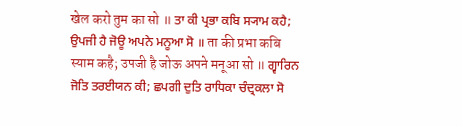खेल करो तुम का सो ॥ ਤਾ ਕੀ ਪ੍ਰਭਾ ਕਬਿ ਸ੍ਯਾਮ ਕਹੈ; ਉਪਜੀ ਹੈ ਜੋਊ ਅਪਨੇ ਮਨੂਆ ਸੋ ॥ ता की प्रभा कबि स्याम कहै; उपजी है जोऊ अपने मनूआ सो ॥ ਗ੍ਵਾਰਿਨ ਜੋਤਿ ਤਰਈਯਨ ਕੀ; ਛਪਗੀ ਦੁਤਿ ਰਾਧਿਕਾ ਚੰਦ੍ਰਕਲਾ ਸੋ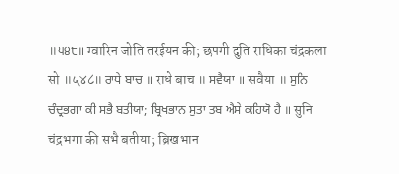॥੫੪੮॥ ग्वारिन जोति तरईयन की; छपगी दुति राधिका चंद्रकला सो ॥५४८॥ ਰਾਧੇ ਬਾਚ ॥ राधे बाच ॥ ਸਵੈਯਾ ॥ सवैया ॥ ਸੁਨਿ ਚੰਦ੍ਰਭਗਾ ਕੀ ਸਭੈ ਬਤੀਯਾ; ਬ੍ਰਿਖਭਾਨ ਸੁਤਾ ਤਬ ਐਸੇ ਕਹਿਯੋ ਹੈ ॥ सुनि चंद्रभगा की सभै बतीया; ब्रिखभान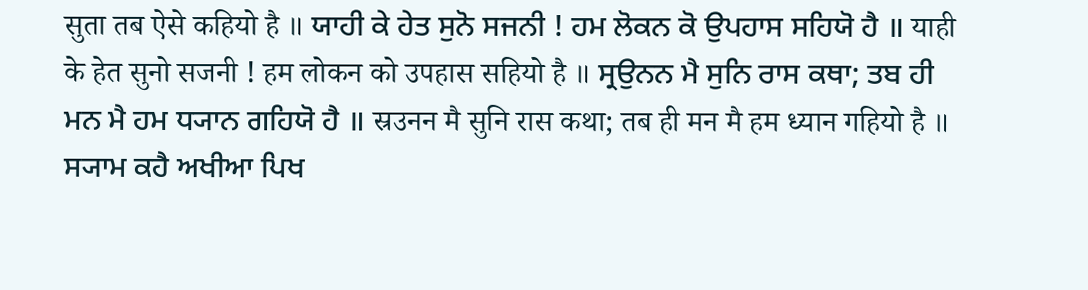सुता तब ऐसे कहियो है ॥ ਯਾਹੀ ਕੇ ਹੇਤ ਸੁਨੋ ਸਜਨੀ ! ਹਮ ਲੋਕਨ ਕੋ ਉਪਹਾਸ ਸਹਿਯੋ ਹੈ ॥ याही के हेत सुनो सजनी ! हम लोकन को उपहास सहियो है ॥ ਸ੍ਰਉਨਨ ਮੈ ਸੁਨਿ ਰਾਸ ਕਥਾ; ਤਬ ਹੀ ਮਨ ਮੈ ਹਮ ਧ੍ਯਾਨ ਗਹਿਯੋ ਹੈ ॥ स्रउनन मै सुनि रास कथा; तब ही मन मै हम ध्यान गहियो है ॥ ਸ੍ਯਾਮ ਕਹੈ ਅਖੀਆ ਪਿਖ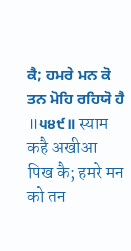ਕੈ; ਹਮਰੇ ਮਨ ਕੋ ਤਨ ਮੋਹਿ ਰਹਿਯੋ ਹੈ ॥੫੪੯॥ स्याम कहै अखीआ पिख कै; हमरे मन को तन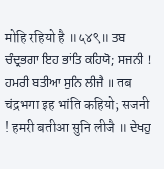मोहि रहियो है ॥५४९॥ ਤਬ ਚੰਦ੍ਰਭਗਾ ਇਹ ਭਾਂਤਿ ਕਹਿਯੋ; ਸਜਨੀ ! ਹਮਰੀ ਬਤੀਆ ਸੁਨਿ ਲੀਜੈ ॥ तब चंद्रभगा इह भांति कहियो; सजनी ! हमरी बतीआ सुनि लीजै ॥ ਦੇਖਹੁ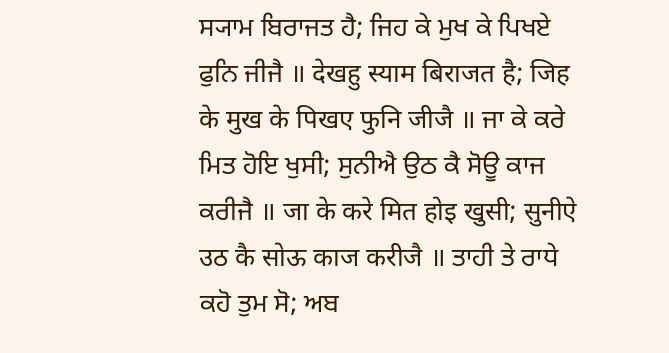ਸ੍ਯਾਮ ਬਿਰਾਜਤ ਹੈ; ਜਿਹ ਕੇ ਮੁਖ ਕੇ ਪਿਖਏ ਫੁਨਿ ਜੀਜੈ ॥ देखहु स्याम बिराजत है; जिह के मुख के पिखए फुनि जीजै ॥ ਜਾ ਕੇ ਕਰੇ ਮਿਤ ਹੋਇ ਖੁਸੀ; ਸੁਨੀਐ ਉਠ ਕੈ ਸੋਊ ਕਾਜ ਕਰੀਜੈ ॥ जा के करे मित होइ खुसी; सुनीऐ उठ कै सोऊ काज करीजै ॥ ਤਾਹੀ ਤੇ ਰਾਧੇ ਕਹੋ ਤੁਮ ਸੋ; ਅਬ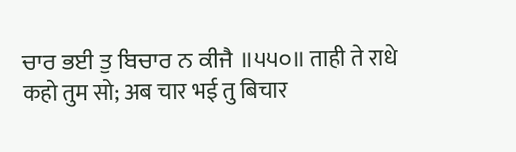ਚਾਰ ਭਈ ਤੁ ਬਿਚਾਰ ਨ ਕੀਜੈ ॥੫੫੦॥ ताही ते राधे कहो तुम सो; अब चार भई तु बिचार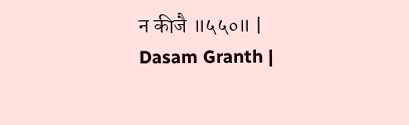न कीजै ॥५५०॥ |
Dasam Granth |